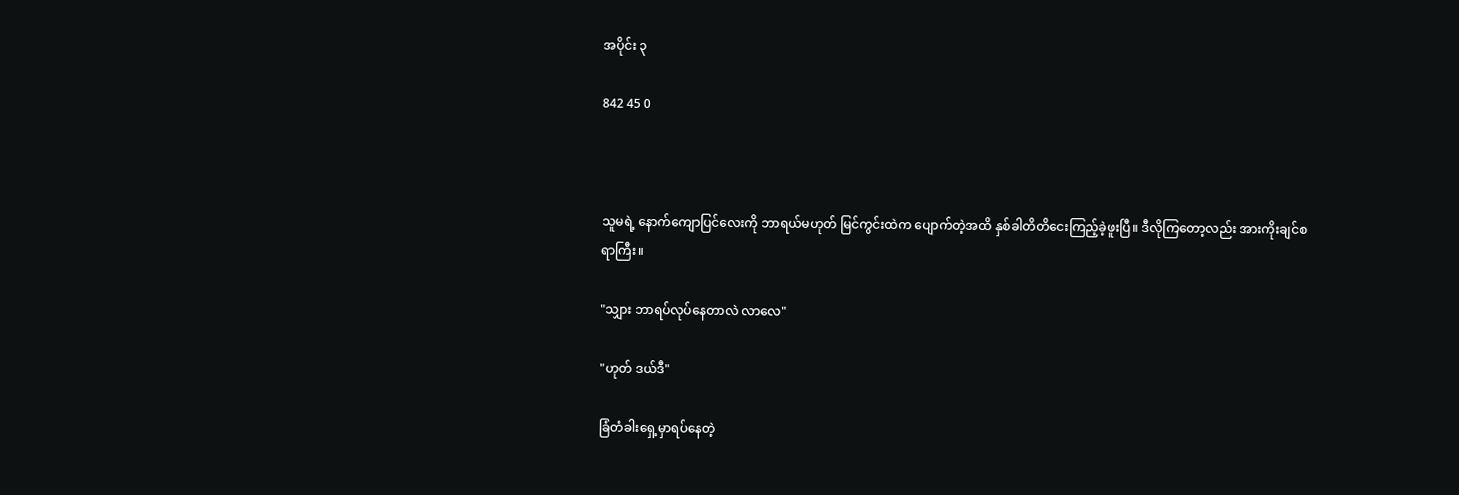အပိုင်း ၃

842 45 0



သူမရဲ့ နောက်ကျောပြင်လေးကို ဘာရယ်မဟုတ် မြင်ကွင်းထဲက ပျောက်တဲ့အထိ နှစ်ခါတိတိငေးကြည့်ခဲ့ဖူးပြီ။ ဒီလိုကြတော့လည်း အားကိုးချင်စရာကြီး။

"သျှား ဘာရပ်လုပ်နေတာလဲ လာလေ"

"ဟုတ် ဒယ်ဒီ"

ခြံတံခါးရှေ့မှာရပ်နေတဲ့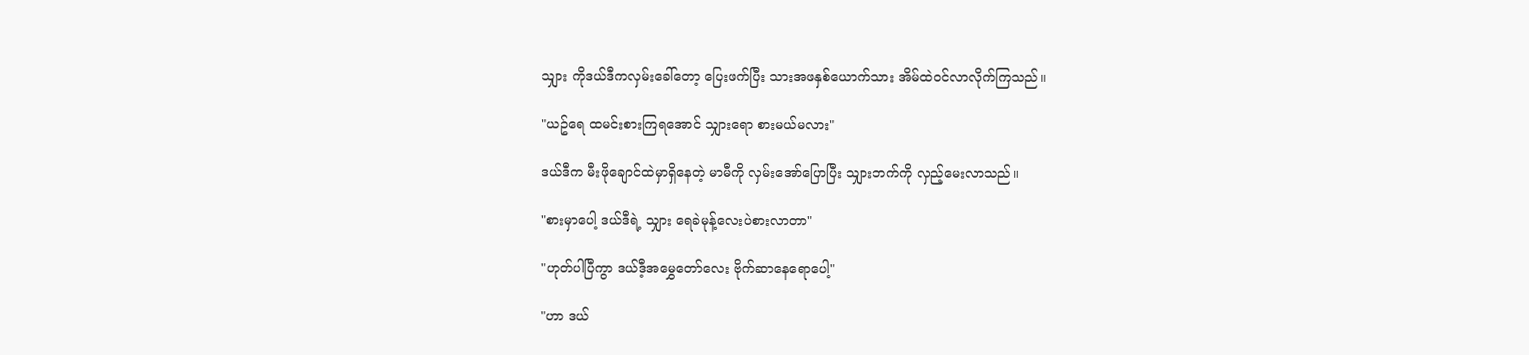သျှား ကိုဒယ်ဒီကလှမ်းခေါ်တော့ ပြေးဖက်ပြီး သားအဖနှစ်ယောက်သား အိမ်ထဲဝင်လာလိုက်ကြသည်။

"ယဥ်ရေ ထမင်းစားကြရအောင် သျှားရော စားမယ်မလား"

ဒယ်ဒီက မီးဖိုချောင်ထဲမှာရှိနေတဲ့ မာမီကို လှမ်းအော်ပြောပြီး သျှားဘက်ကို လှည့်မေးလာသည်။

"စားမှာပေါ့ ဒယ်ဒီရဲ့ သျှား ရေခဲမုန့်လေးပဲစားလာတာ"

"ဟုတ်ပါပြီကွာ ဒယ်ဒီ့အမွှေတော်လေး ဗိုက်ဆာနေရောပေါ့"

"ဟာ ဒယ်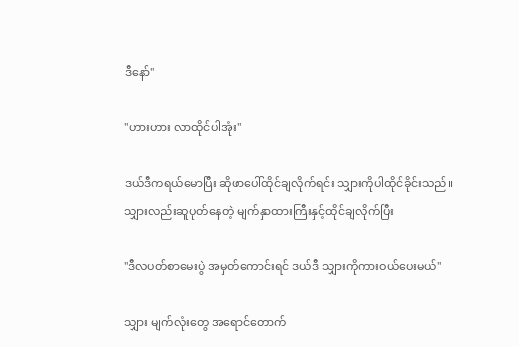ဒီနော်"

"ဟားဟား လာထိုင်ပါအုံး"

ဒယ်ဒီကရယ်မောပြီး ဆိုဖာပေါ်ထိုင်ချလိုက်ရင်း သျှားကိုပါထိုင်ခိုင်းသည်။ သျှားလည်းဆူပုတ်နေတဲ့ မျက်နှာထားကြီးနှင့်ထိုင်ချလိုက်ပြီး

"ဒီလပတ်စာမေးပွဲ အမှတ်ကောင်းရင် ဒယ်ဒီ သျှားကိုကားဝယ်ပေးမယ်"

သျှား မျက်လုံးတွေ အရောင်တောက်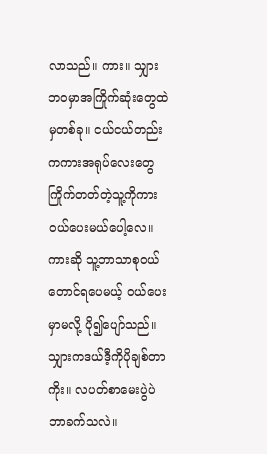လာသည်။ ကား။ သျှားဘဝမှာအကြိုက်ဆုံးတွေထဲမှတစ်ခု။ ငယ်ငယ်တည်းကကားအရုပ်လေးတွေ ကြိုက်တတ်တဲ့သူ့ကိုကားဝယ်ပေးမယ်ပေါ့လေ။ ကားဆို သူ့ဘာသာစုဝယ်တောင်ရပေမယ့် ဝယ်ပေးမှာမလို့ ပို၍ပျော်သည်။ သျှားကဒယ်ဒီ့ကိုပိုချစ်တာကိုး။ လပတ်စာမေးပွဲပဲ ဘာခက်သလဲ။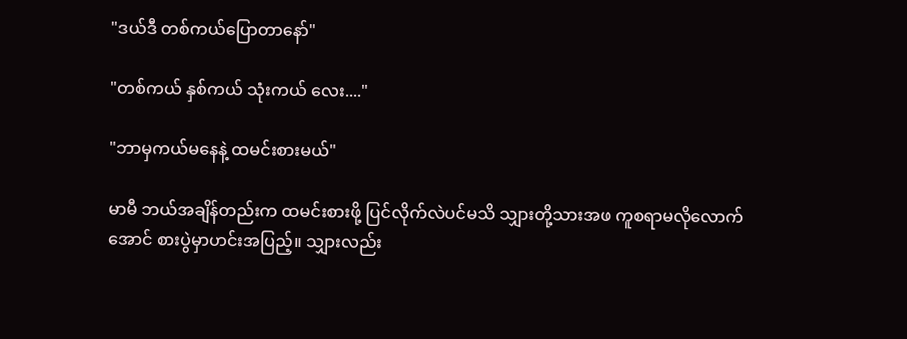"ဒယ်ဒီ တစ်ကယ်ပြောတာနော်"

"တစ်ကယ် နှစ်ကယ် သုံးကယ် လေး...."

"ဘာမှကယ်မနေနဲ့ ထမင်းစားမယ်"

မာမီ ဘယ်အချိန်တည်းက ထမင်းစားဖို့ ပြင်လိုက်လဲပင်မသိ သျှားတို့သားအဖ ကူစရာမလိုလောက်အောင် စားပွဲမှာဟင်းအပြည့်။ သျှားလည်း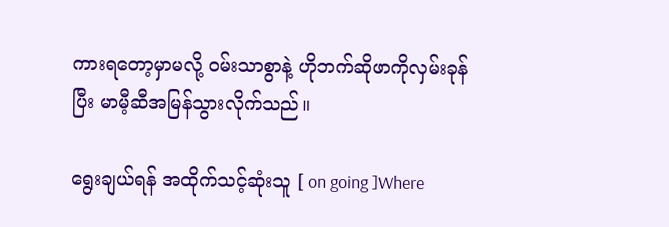ကားရတော့မှာမလို့ ဝမ်းသာစွာနဲ့ ဟိုဘက်ဆိုဖာကိုလှမ်းခုန်ပြီး မာမီ့ဆီအမြန်သွားလိုက်သည်။

ရွေးချယ်ရန် အထိုက်သင့်ဆုံးသူ [ on going ]Where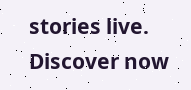stories live. Discover now